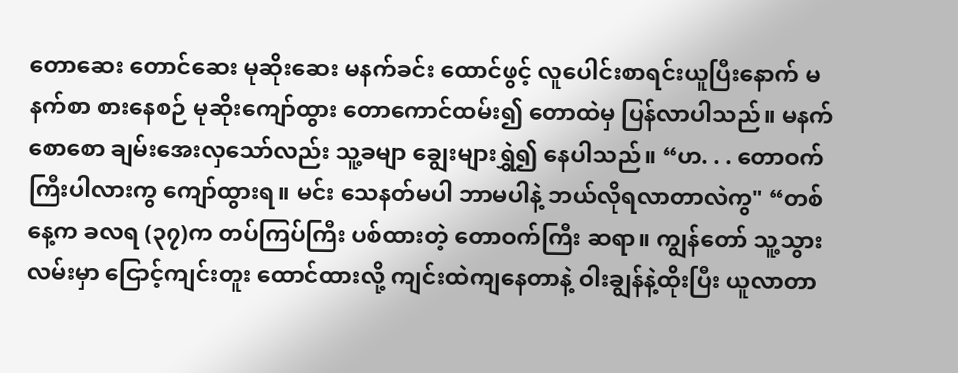တောဆေး တောင်ဆေး မုဆိုးဆေး မနက်ခင်း ထောင်ဖွင့် လူပေါင်းစာရင်းယူပြီးနောက် မနက်စာ စားနေစဉ် မုဆိုးကျော်ထွား တောကောင်ထမ်း၍ တောထဲမှ ပြန်လာပါသည်။ မနက်စောစော ချမ်းအေးလှသော်လည်း သူ့ခမျာ ချွေးများရွှဲ၍ နေပါသည်။ “ဟ. . . တောဝက်ကြီးပါလားကွ ကျော်ထွားရ။ မင်း သေနတ်မပါ ဘာမပါနဲ့ ဘယ်လိုရလာတာလဲကွ" “တစ်နေ့က ခလရ (၃၇)က တပ်ကြပ်ကြီး ပစ်ထားတဲ့ တောဝက်ကြီး ဆရာ။ ကျွန်တော် သူ့သွားလမ်းမှာ ငြောင့်ကျင်းတူး ထောင်ထားလို့ ကျင်းထဲကျနေတာနဲ့ ဝါးချွန်နဲ့ထိုးပြီး ယူလာတာ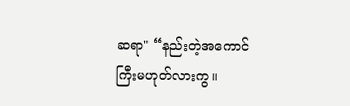ဆရာ" “နည်းတဲ့အကောင်ကြီးမဟုတ်လားကွ။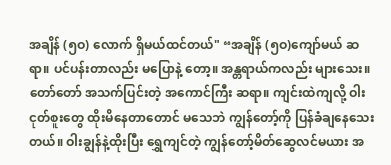အချိန် (၅ဝ) လောက် ရှိမယ်ထင်တယ်" “အချိန် (၅ဝ)ကျော်မယ် ဆရာ။ ပင်ပန်းတာလည်း မပြောနဲ့ တော့။ အန္တရာယ်ကလည်း များသေး။ တော်တော် အသက်ပြင်းတဲ့ အကောင်ကြီး ဆရာ။ ကျင်းထဲကျလို့ ဝါးငုတ်စူးတွေ ထိုးမိနေတာတောင် မသေဘဲ ကျွန်တော့်ကို ပြန်ခံချနေသေးတယ်။ ဝါးချွန်နဲ့ထိုးပြီး ရွှေကျင်တဲ့ ကျွန်တော့်မိတ်ဆွေလင်မယား အ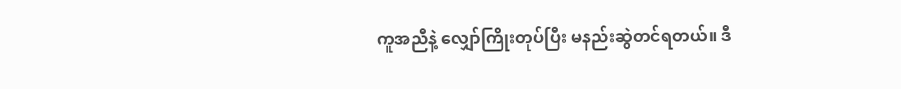ကူအညီနဲ့ လျှော်ကြိုးတုပ်ပြီး မနည်းဆွဲတင်ရတယ်။ ဒီ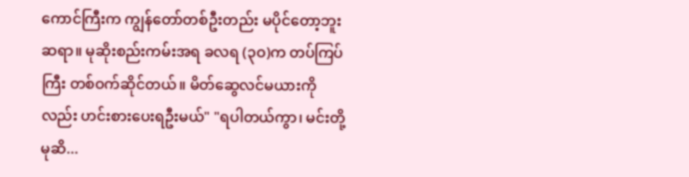ကောင်ကြီးက ကျွန်တော်တစ်ဦးတည်း မပိုင်တော့ဘူး ဆရာ။ မုဆိုးစည်းကမ်းအရ ခလရ (၃ဝ)က တပ်ကြပ်ကြီး တစ်ဝက်ဆိုင်တယ်။ မိတ်ဆွေလင်မယားကိုလည်း ဟင်းစားပေးရဦးမယ်" "ရပါတယ်ကွာ၊ မင်းတို့ မုဆိ...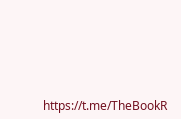https://t.me/TheBookR